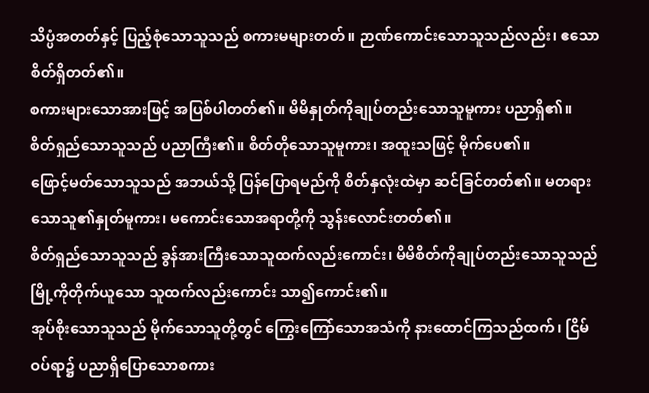သိပ္ပံအတတ်နှင့် ပြည့်စုံသောသူသည် စကားမများတတ်။ ဉာဏ်ကောင်းသောသူသည်လည်း၊ ဧသောစိတ်ရှိတတ်၏။
စကားများသောအားဖြင့် အပြစ်ပါတတ်၏။ မိမိနှုတ်ကိုချုပ်တည်းသောသူမူကား ပညာရှိ၏။
စိတ်ရှည်သောသူသည် ပညာကြီး၏။ စိတ်တိုသောသူမူကား၊ အထူးသဖြင့် မိုက်ပေ၏။
ဖြောင့်မတ်သောသူသည် အဘယ်သို့ ပြန်ပြောရမည်ကို စိတ်နှလုံးထဲမှာ ဆင်ခြင်တတ်၏။ မတရားသောသူ၏နှုတ်မူကား၊ မကောင်းသောအရာတို့ကို သွန်းလောင်းတတ်၏။
စိတ်ရှည်သောသူသည် ခွန်အားကြီးသောသူထက်လည်းကောင်း၊ မိမိစိတ်ကိုချုပ်တည်းသောသူသည် မြို့ကိုတိုက်ယူသော သူထက်လည်းကောင်း သာ၍ကောင်း၏။
အုပ်စိုးသောသူသည် မိုက်သောသူတို့တွင် ကြွေးကြော်သောအသံကို နားထောင်ကြသည်ထက်၊ ငြိမ်ဝပ်ရာ၌ ပညာရှိပြောသောစကား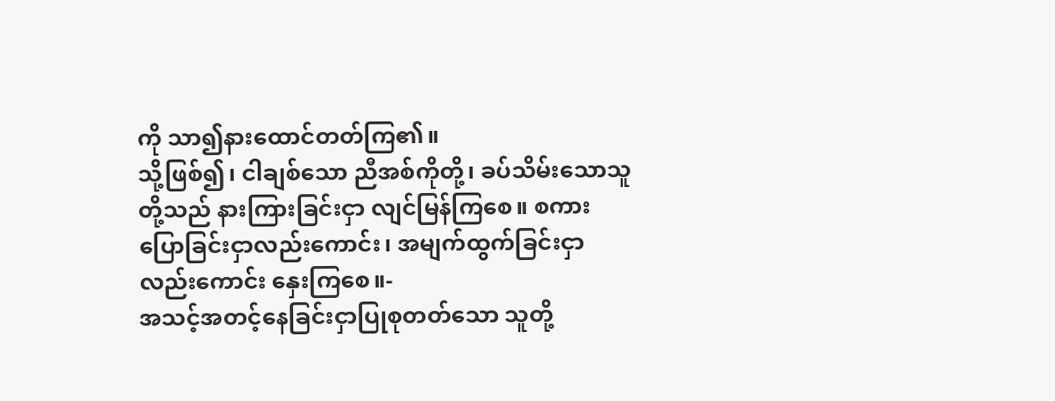ကို သာ၍နားထောင်တတ်ကြ၏။
သို့ဖြစ်၍၊ ငါချစ်သော ညီအစ်ကိုတို့၊ ခပ်သိမ်းသောသူတို့သည် နားကြားခြင်းငှာ လျင်မြန်ကြစေ။ စကားပြောခြင်းငှာလည်းကောင်း၊ အမျက်ထွက်ခြင်းငှာလည်းကောင်း နှေးကြစေ။-
အသင့်အတင့်နေခြင်းငှာပြုစုတတ်သော သူတို့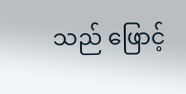သည် ဖြောင့်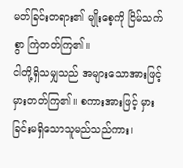မတ်ခြင်းတရား၏ မျိုးစေ့ကို ငြိမ်သက်စွာ ကြဲတတ်ကြ၏။
ငါတို့ရှိသမျှသည် အများသောအားဖြင့် မှားတတ်ကြ၏။ စကားအားဖြင့် မှားခြင်းမရှိသောသူမည်သည်ကား၊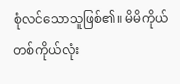စုံလင်သောသူဖြစ်၏။ မိမိကိုယ်တစ်ကိုယ်လုံး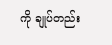ကို ချုပ်တည်း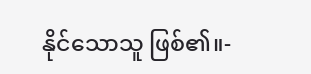နိုင်သောသူ ဖြစ်၏။-